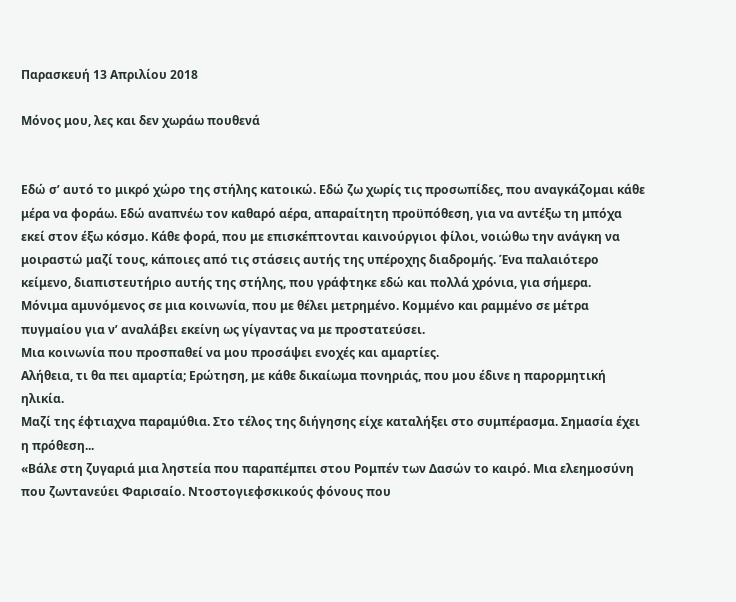Παρασκευή 13 Απριλίου 2018

Μόνος μου, λες και δεν χωράω πουθενά


Εδώ σ’ αυτό το μικρό χώρο της στήλης κατοικώ. Εδώ ζω χωρίς τις προσωπίδες, που αναγκάζομαι κάθε μέρα να φοράω. Εδώ αναπνέω τον καθαρό αέρα, απαραίτητη προϋπόθεση, για να αντέξω τη μπόχα εκεί στον έξω κόσμο. Κάθε φορά, που με επισκέπτονται καινούργιοι φίλοι, νοιώθω την ανάγκη να μοιραστώ μαζί τους, κάποιες από τις στάσεις αυτής της υπέροχης διαδρομής. Ένα παλαιότερο κείμενο, διαπιστευτήριο αυτής της στήλης, που γράφτηκε εδώ και πολλά χρόνια, για σήμερα.
Μόνιμα αμυνόμενος σε μια κοινωνία, που με θέλει μετρημένο. Κομμένο και ραμμένο σε μέτρα πυγμαίου για ν’ αναλάβει εκείνη ως γίγαντας να με προστατεύσει.
Μια κοινωνία που προσπαθεί να μου προσάψει ενοχές και αμαρτίες.
Αλήθεια, τι θα πει αμαρτία; Ερώτηση, με κάθε δικαίωμα πονηριάς, που μου έδινε η παρορμητική ηλικία.
Μαζί της έφτιαχνα παραμύθια. Στο τέλος της διήγησης είχε καταλήξει στο συμπέρασμα. Σημασία έχει η πρόθεση...
«Βάλε στη ζυγαριά μια ληστεία που παραπέμπει στου Ρομπέν των Δασών το καιρό. Μια ελεημοσύνη που ζωντανεύει Φαρισαίο. Ντοστογιεφσκικούς φόνους που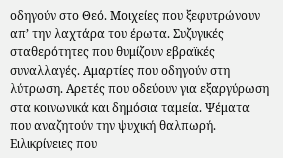οδηγούν στο Θεό. Μοιχείες που ξεφυτρώνουν απ’ την λαχτάρα του έρωτα. Συζυγικές σταθερότητες που θυμίζουν εβραϊκές συναλλαγές. Αμαρτίες που οδηγούν στη λύτρωση. Αρετές που οδεύουν για εξαργύρωση στα κοινωνικά και δημόσια ταμεία. Ψέματα που αναζητούν την ψυχική θαλπωρή. Ειλικρίνειες που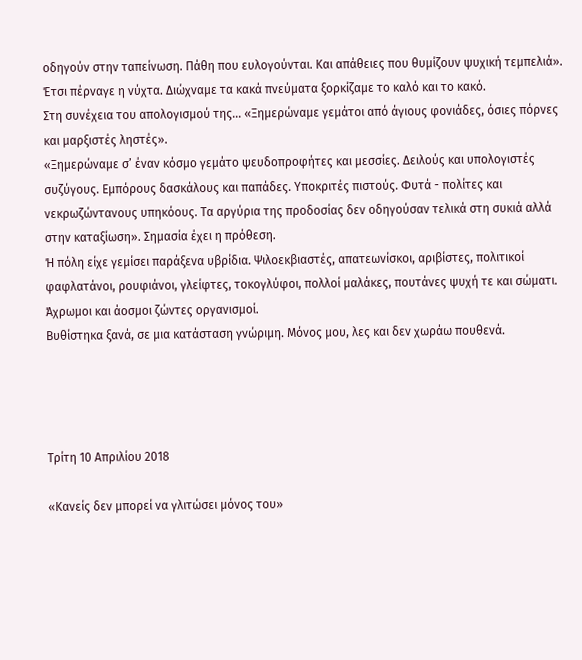οδηγούν στην ταπείνωση. Πάθη που ευλογούνται. Και απάθειες που θυμίζουν ψυχική τεμπελιά».
Έτσι πέρναγε η νύχτα. Διώχναμε τα κακά πνεύματα ξορκίζαμε το καλό και το κακό.
Στη συνέχεια του απολογισμού της... «Ξημερώναμε γεμάτοι από άγιους φονιάδες, όσιες πόρνες και μαρξιστές ληστές».
«Ξημερώναμε σ’ έναν κόσμο γεμάτο ψευδοπροφήτες και μεσσίες. Δειλούς και υπολογιστές συζύγους. Εμπόρους δασκάλους και παπάδες. Υποκριτές πιστούς. Φυτά - πολίτες και νεκρωζώντανους υπηκόους. Τα αργύρια της προδοσίας δεν οδηγούσαν τελικά στη συκιά αλλά στην καταξίωση». Σημασία έχει η πρόθεση.
Ή πόλη είχε γεμίσει παράξενα υβρίδια. Ψιλοεκβιαστές, απατεωνίσκοι, αριβίστες, πολιτικοί φαφλατάνοι, ρουφιάνοι, γλείφτες, τοκογλύφοι, πολλοί μαλάκες, πουτάνες ψυχή τε και σώματι. Άχρωμοι και άοσμοι ζώντες οργανισμοί.
Βυθίστηκα ξανά, σε μια κατάσταση γνώριμη. Μόνος μου, λες και δεν χωράω πουθενά.




Τρίτη 10 Απριλίου 2018

«Κανείς δεν μπορεί να γλιτώσει μόνος του»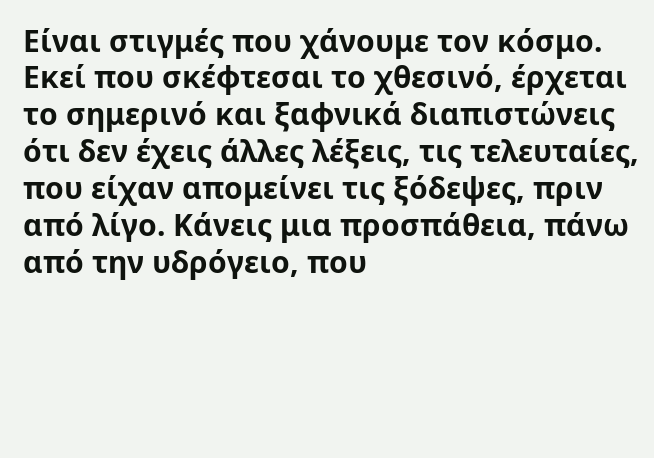Είναι στιγμές που χάνουμε τον κόσμο. Εκεί που σκέφτεσαι το χθεσινό, έρχεται το σημερινό και ξαφνικά διαπιστώνεις ότι δεν έχεις άλλες λέξεις, τις τελευταίες, που είχαν απομείνει τις ξόδεψες, πριν από λίγο. Κάνεις μια προσπάθεια, πάνω από την υδρόγειο, που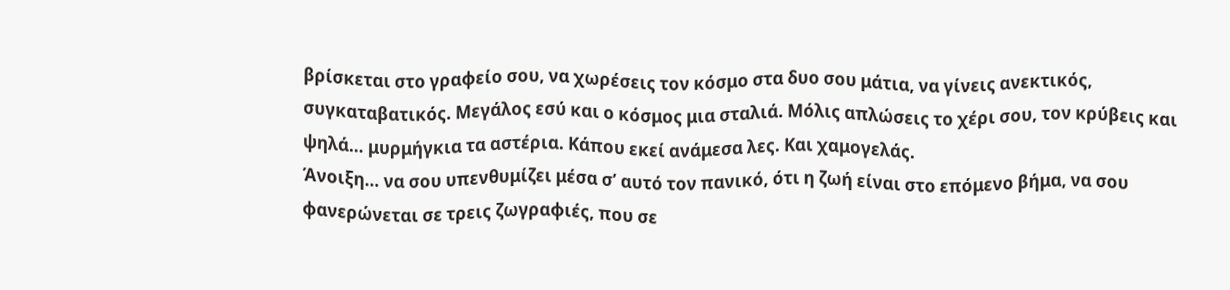βρίσκεται στο γραφείο σου, να χωρέσεις τον κόσμο στα δυο σου μάτια, να γίνεις ανεκτικός, συγκαταβατικός. Μεγάλος εσύ και ο κόσμος μια σταλιά. Μόλις απλώσεις το χέρι σου, τον κρύβεις και ψηλά… μυρμήγκια τα αστέρια. Κάπου εκεί ανάμεσα λες. Και χαμογελάς.
Άνοιξη… να σου υπενθυμίζει μέσα σ’ αυτό τον πανικό, ότι η ζωή είναι στο επόμενο βήμα, να σου φανερώνεται σε τρεις ζωγραφιές, που σε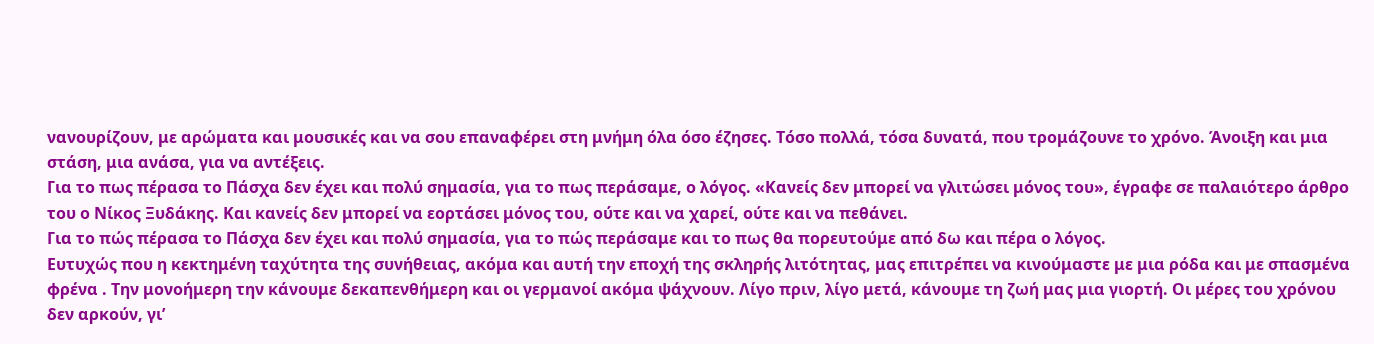νανουρίζουν, με αρώματα και μουσικές και να σου επαναφέρει στη μνήμη όλα όσο έζησες. Τόσο πολλά, τόσα δυνατά, που τρομάζουνε το χρόνο. Άνοιξη και μια στάση, μια ανάσα, για να αντέξεις.
Για το πως πέρασα το Πάσχα δεν έχει και πολύ σημασία, για το πως περάσαμε, ο λόγος. «Κανείς δεν μπορεί να γλιτώσει μόνος του», έγραφε σε παλαιότερο άρθρο του ο Νίκος Ξυδάκης. Και κανείς δεν μπορεί να εορτάσει μόνος του, ούτε και να χαρεί, ούτε και να πεθάνει.
Για το πώς πέρασα το Πάσχα δεν έχει και πολύ σημασία, για το πώς περάσαμε και το πως θα πορευτούμε από δω και πέρα ο λόγος.
Ευτυχώς που η κεκτημένη ταχύτητα της συνήθειας, ακόμα και αυτή την εποχή της σκληρής λιτότητας, μας επιτρέπει να κινούμαστε με μια ρόδα και με σπασμένα φρένα . Την μονοήμερη την κάνουμε δεκαπενθήμερη και οι γερμανοί ακόμα ψάχνουν. Λίγο πριν, λίγο μετά, κάνουμε τη ζωή μας μια γιορτή. Οι μέρες του χρόνου δεν αρκούν, γι’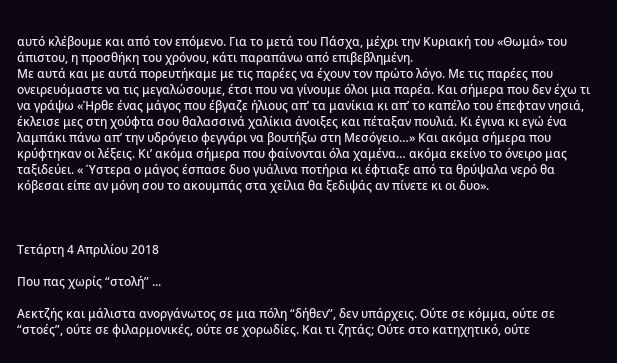αυτό κλέβουμε και από τον επόμενο. Για το μετά του Πάσχα, μέχρι την Κυριακή του «Θωμά» του άπιστου, η προσθήκη του χρόνου, κάτι παραπάνω από επιβεβλημένη.
Με αυτά και με αυτά πορευτήκαμε με τις παρέες να έχουν τον πρώτο λόγο. Με τις παρέες που ονειρευόμαστε να τις μεγαλώσουμε, έτσι που να γίνουμε όλοι μια παρέα. Και σήμερα που δεν έχω τι να γράψω «Ήρθε ένας μάγος που έβγαζε ήλιους απ’ τα μανίκια κι απ’ το καπέλο του έπεφταν νησιά, έκλεισε μες στη χούφτα σου θαλασσινά χαλίκια άνοιξες και πέταξαν πουλιά. Κι έγινα κι εγώ ένα λαμπάκι πάνω απ’ την υδρόγειο φεγγάρι να βουτήξω στη Μεσόγειο…» Και ακόμα σήμερα που κρύφτηκαν οι λέξεις. Kι’ ακόμα σήμερα που φαίνονται όλα χαμένα… ακόμα εκείνο το όνειρο μας ταξιδεύει. « Ύστερα ο μάγος έσπασε δυο γυάλινα ποτήρια κι έφτιαξε από τα θρύψαλα νερό θα κόβεσαι είπε αν μόνη σου το ακουμπάς στα χείλια θα ξεδιψάς αν πίνετε κι οι δυο».



Τετάρτη 4 Απριλίου 2018

Που πας χωρίς “στολή” ...

Αεκτζής και μάλιστα ανοργάνωτος σε μια πόλη “δήθεν”, δεν υπάρχεις. Ούτε σε κόμμα, ούτε σε “στοές”, ούτε σε φιλαρμονικές, ούτε σε χορωδίες. Και τι ζητάς; Ούτε στο κατηχητικό, ούτε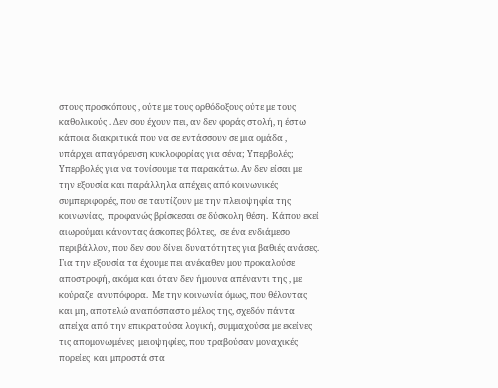στους προσκόπους , ούτε με τους ορθόδοξους ούτε με τους καθολικούς . Δεν σου έχουν πει, αν δεν φοράς στολή, η έστω κάποια διακριτικά που να σε εντάσσουν σε μια ομάδα , υπάρχει απαγόρευση κυκλοφορίας για σένα; Υπερβολές; Υπερβολές για να τονίσουμε τα παρακάτω. Αν δεν είσαι με την εξουσία και παράλληλα απέχεις από κοινωνικές συμπεριφορές, που σε ταυτίζουν με την πλειοψηφία της κοινωνίας,  προφανώς βρίσκεσαι σε δύσκολη θέση.  Κάπου εκεί αιωρούμαι κάνοντας άσκοπες βόλτες,  σε ένα ενδιάμεσο περιβάλλον, που δεν σου δίνει δυνατότητες για βαθιές ανάσες. Για την εξουσία τα έχουμε πει ανέκαθεν μου προκαλούσε αποστροφή, ακόμα και όταν δεν ήμουνα απέναντι της , με κούραζε  ανυπόφορα.  Με την κοινωνία όμως, που θέλοντας και μη, αποτελώ αναπόσπαστο μέλος της, σχεδόν πάντα  απείχα από την επικρατούσα λογική, συμμαχούσα με εκείνες τις απομονωμένες  μειοψηφίες, που τραβούσαν μοναχικές πορείες  και μπροστά στα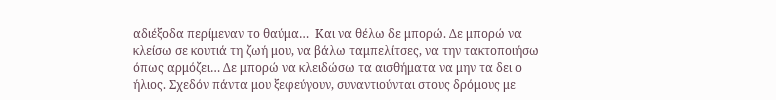αδιέξοδα περίμεναν το θαύμα…  Και να θέλω δε μπορώ. Δε μπορώ να κλείσω σε κουτιά τη ζωή μου, να βάλω ταμπελίτσες, να την τακτοποιήσω όπως αρμόζει… Δε μπορώ να κλειδώσω τα αισθήματα να μην τα δει ο ήλιος. Σχεδόν πάντα μου ξεφεύγουν, συναντιούνται στους δρόμους με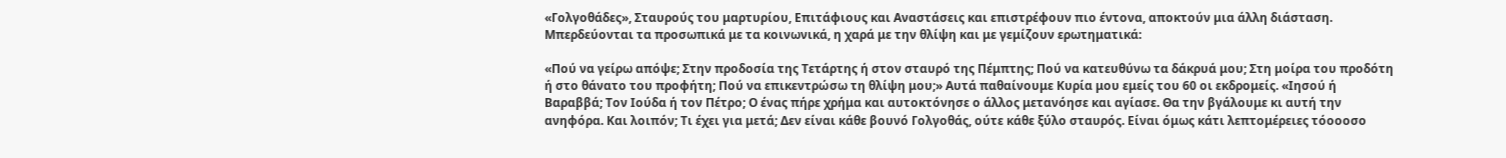«Γολγοθάδες», Σταυρούς του μαρτυρίου, Επιτάφιους και Αναστάσεις και επιστρέφουν πιο έντονα, αποκτούν μια άλλη διάσταση. Μπερδεύονται τα προσωπικά με τα κοινωνικά, η χαρά με την θλίψη και με γεμίζουν ερωτηματικά:

«Πού να γείρω απόψε; Στην προδοσία της Τετάρτης ή στον σταυρό της Πέμπτης; Πού να κατευθύνω τα δάκρυά μου; Στη μοίρα του προδότη ή στο θάνατο του προφήτη; Πού να επικεντρώσω τη θλίψη μου;» Αυτά παθαίνουμε Κυρία μου εμείς του 60 οι εκδρομείς. «Ιησού ή Βαραββά; Τον Ιούδα ή τον Πέτρο; Ο ένας πήρε χρήμα και αυτοκτόνησε ο άλλος μετανόησε και αγίασε. Θα την βγάλουμε κι αυτή την ανηφόρα. Και λοιπόν; Τι έχει για μετά; Δεν είναι κάθε βουνό Γολγοθάς, ούτε κάθε ξύλο σταυρός. Είναι όμως κάτι λεπτομέρειες τόοοοσο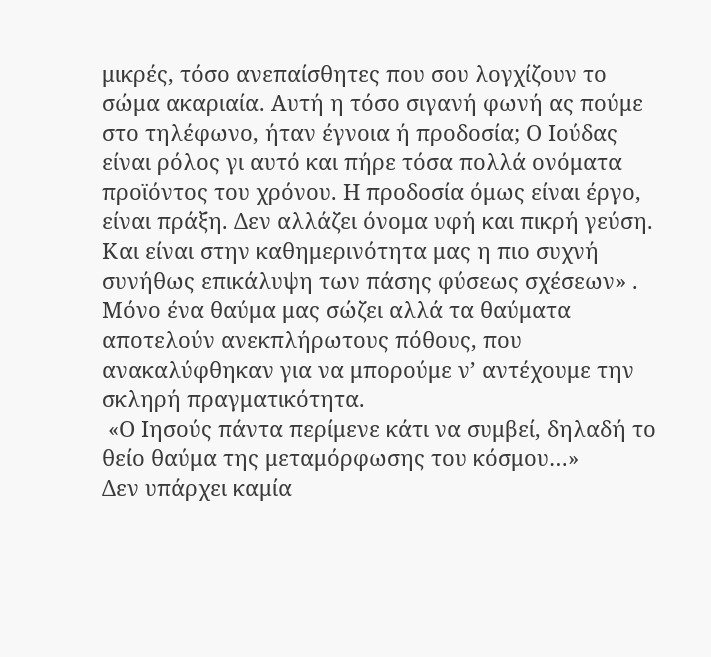μικρές, τόσο ανεπαίσθητες που σου λογχίζουν το σώμα ακαριαία. Αυτή η τόσο σιγανή φωνή ας πούμε στο τηλέφωνο, ήταν έγνοια ή προδοσία; Ο Ιούδας είναι ρόλος γι αυτό και πήρε τόσα πολλά ονόματα προϊόντος του χρόνου. Η προδοσία όμως είναι έργο, είναι πράξη. Δεν αλλάζει όνομα υφή και πικρή γεύση.  Και είναι στην καθημερινότητα μας η πιο συχνή συνήθως επικάλυψη των πάσης φύσεως σχέσεων» .
Μόνο ένα θαύμα μας σώζει αλλά τα θαύματα αποτελούν ανεκπλήρωτους πόθους, που ανακαλύφθηκαν για να μπορούμε ν’ αντέχουμε την σκληρή πραγματικότητα.
 «Ο Ιησούς πάντα περίμενε κάτι να συμβεί, δηλαδή το θείο θαύμα της μεταμόρφωσης του κόσμου…»
Δεν υπάρχει καμία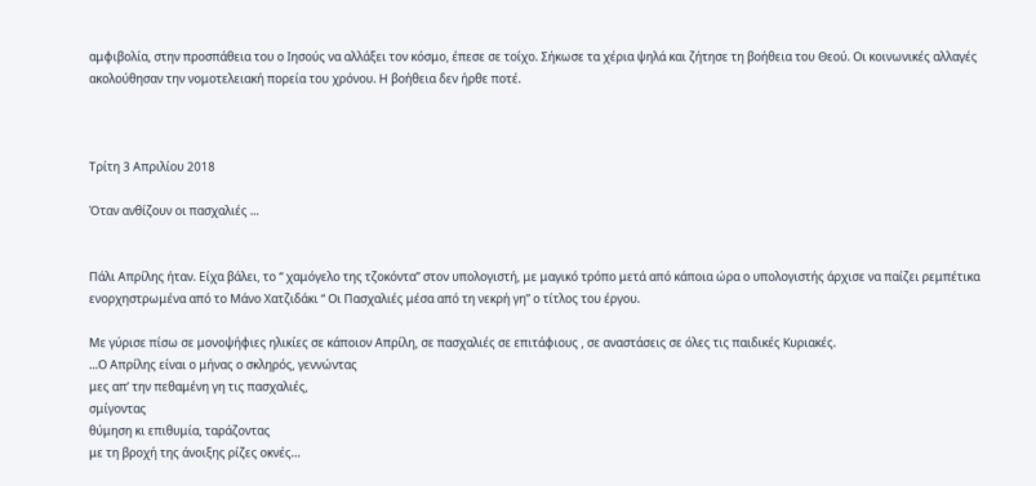αμφιβολία, στην προσπάθεια του ο Ιησούς να αλλάξει τον κόσμο, έπεσε σε τοίχο. Σήκωσε τα χέρια ψηλά και ζήτησε τη βοήθεια του Θεού. Οι κοινωνικές αλλαγές ακολούθησαν την νομοτελειακή πορεία του χρόνου. Η βοήθεια δεν ήρθε ποτέ.



Τρίτη 3 Απριλίου 2018

Όταν ανθίζουν οι πασχαλιές ...


Πάλι Απρίλης ήταν. Είχα βάλει, το “ χαμόγελο της τζοκόντα” στον υπολογιστή, με μαγικό τρόπο μετά από κάποια ώρα ο υπολογιστής άρχισε να παίζει ρεμπέτικα ενορχηστρωμένα από το Μάνο Χατζιδάκι “ Οι Πασχαλιές μέσα από τη νεκρή γη” ο τίτλος του έργου.

Με γύρισε πίσω σε μονοψήφιες ηλικίες σε κάποιον Απρίλη, σε πασχαλιές σε επιτάφιους , σε αναστάσεις σε όλες τις παιδικές Κυριακές.
...Ο Απρίλης είναι ο μήνας ο σκληρός, γεννώντας
μες απ’ την πεθαμένη γη τις πασχαλιές,
σμίγοντας
θύμηση κι επιθυμία, ταράζοντας
με τη βροχή της άνοιξης ρίζες οκνές…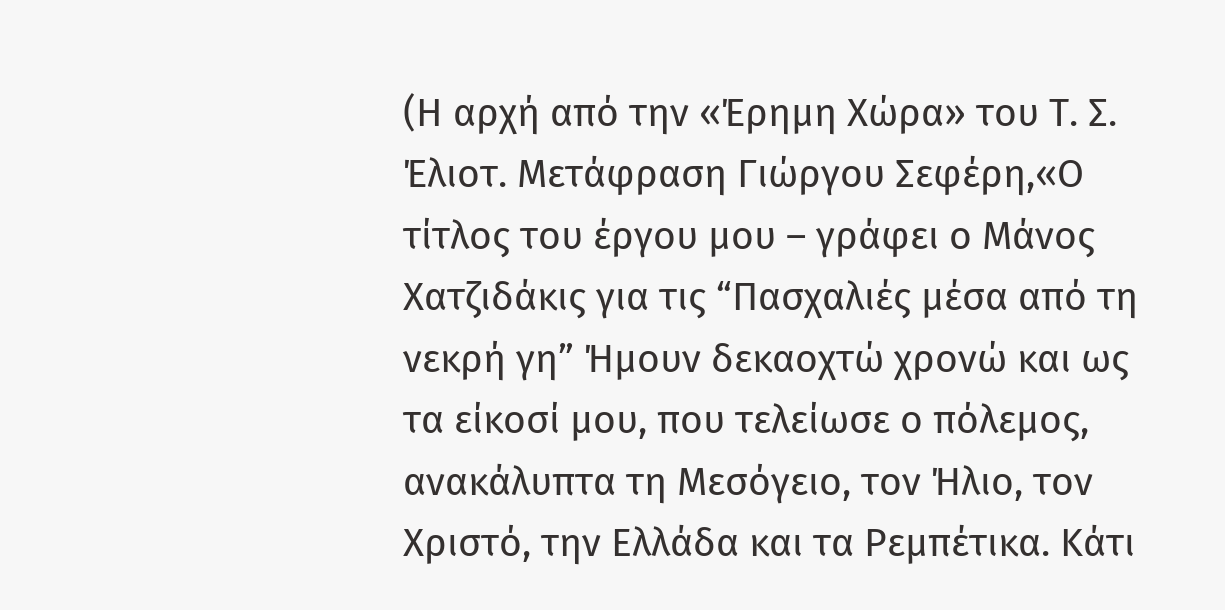(Η αρχή από την «Έρημη Χώρα» του Τ. Σ. Έλιοτ. Μετάφραση Γιώργου Σεφέρη,«Ο τίτλος του έργου μου – γράφει ο Μάνος Χατζιδάκις για τις “Πασχαλιές μέσα από τη νεκρή γη” Ήμουν δεκαοχτώ χρονώ και ως τα είκοσί μου, που τελείωσε ο πόλεμος, ανακάλυπτα τη Μεσόγειο, τον Ήλιο, τον Χριστό, την Ελλάδα και τα Ρεμπέτικα. Κάτι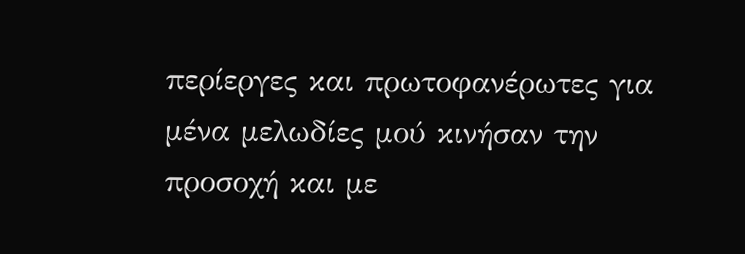περίεργες και πρωτοφανέρωτες για μένα μελωδίες μού κινήσαν την προσοχή και με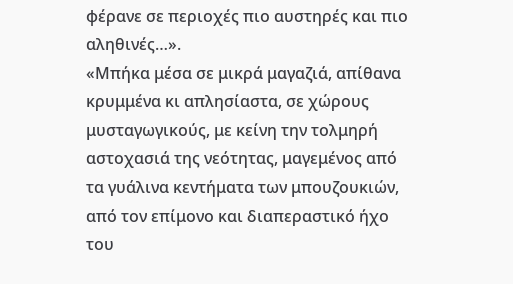φέρανε σε περιοχές πιο αυστηρές και πιο αληθινές…».
«Μπήκα μέσα σε μικρά μαγαζιά, απίθανα κρυμμένα κι απλησίαστα, σε χώρους μυσταγωγικούς, με κείνη την τολμηρή αστοχασιά της νεότητας, μαγεμένος από τα γυάλινα κεντήματα των μπουζουκιών, από τον επίμονο και διαπεραστικό ήχο του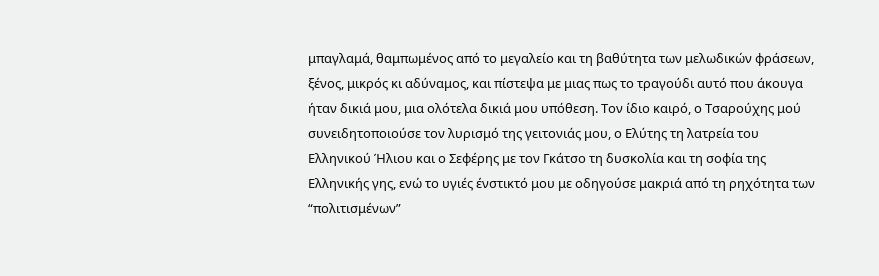μπαγλαμά, θαμπωμένος από το μεγαλείο και τη βαθύτητα των μελωδικών φράσεων, ξένος, μικρός κι αδύναμος, και πίστεψα με μιας πως το τραγούδι αυτό που άκουγα ήταν δικιά μου, μια ολότελα δικιά μου υπόθεση. Τον ίδιο καιρό, ο Τσαρούχης μού συνειδητοποιούσε τον λυρισμό της γειτονιάς μου, ο Ελύτης τη λατρεία του Ελληνικού Ήλιου και ο Σεφέρης με τον Γκάτσο τη δυσκολία και τη σοφία της Ελληνικής γης, ενώ το υγιές ένστικτό μου με οδηγούσε μακριά από τη ρηχότητα των “πολιτισμένων”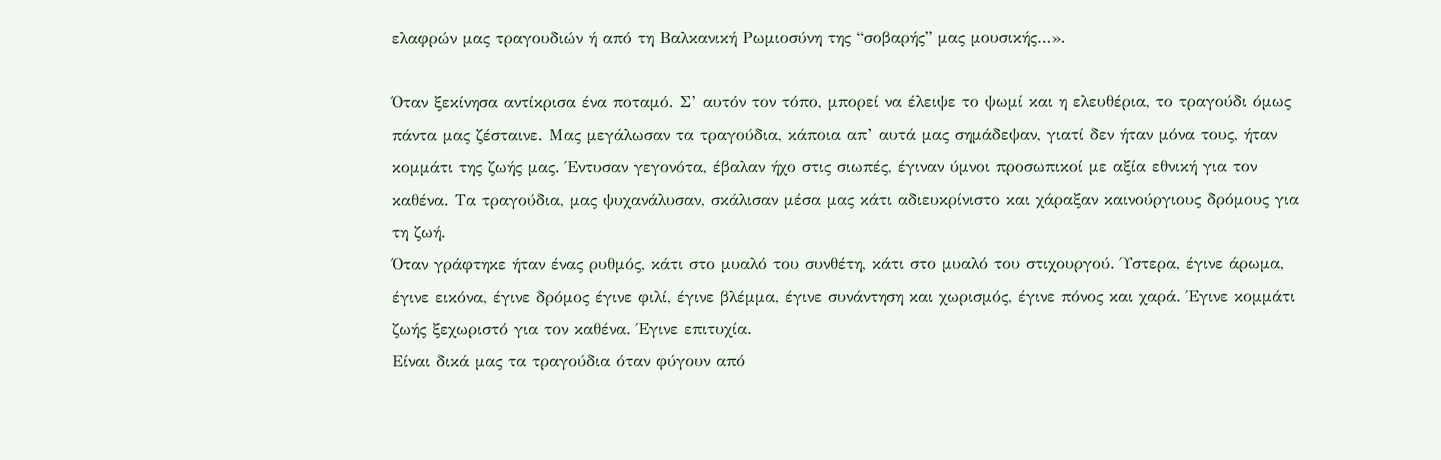ελαφρών μας τραγουδιών ή από τη Βαλκανική Ρωμιοσύνη της “σοβαρής” μας μουσικής…».

Όταν ξεκίνησα αντίκρισα ένα ποταμό. Σ’ αυτόν τον τόπο, μπορεί να έλειψε το ψωμί και η ελευθέρια, το τραγούδι όμως πάντα μας ζέσταινε. Μας μεγάλωσαν τα τραγούδια, κάποια απ’ αυτά μας σημάδεψαν, γιατί δεν ήταν μόνα τους, ήταν κομμάτι της ζωής μας. Έντυσαν γεγονότα, έβαλαν ήχο στις σιωπές, έγιναν ύμνοι προσωπικοί με αξία εθνική για τον καθένα. Τα τραγούδια, μας ψυχανάλυσαν, σκάλισαν μέσα μας κάτι αδιευκρίνιστο και χάραξαν καινούργιους δρόμους για τη ζωή.
Όταν γράφτηκε ήταν ένας ρυθμός, κάτι στο μυαλό του συνθέτη, κάτι στο μυαλό του στιχουργού. Ύστερα, έγινε άρωμα, έγινε εικόνα, έγινε δρόμος έγινε φιλί, έγινε βλέμμα, έγινε συνάντηση και χωρισμός, έγινε πόνος και χαρά. Έγινε κομμάτι ζωής ξεχωριστό για τον καθένα. Έγινε επιτυχία.
Είναι δικά μας τα τραγούδια όταν φύγουν από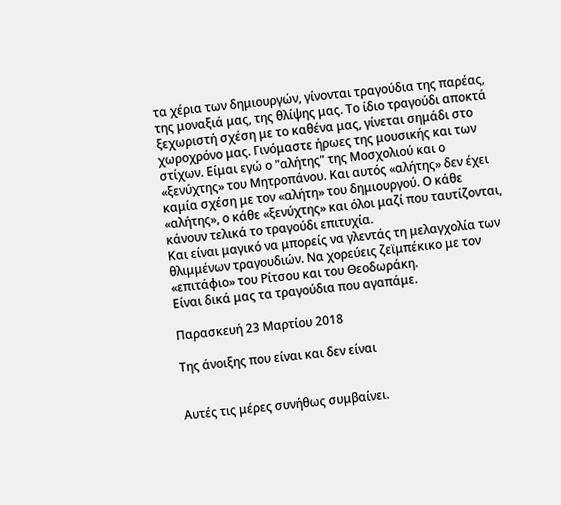τα χέρια των δημιουργών, γίνονται τραγούδια της παρέας, της μοναξιά μας, της θλίψης μας. Το ίδιο τραγούδι αποκτά ξεχωριστή σχέση με το καθένα μας, γίνεται σημάδι στο χωροχρόνο μας. Γινόμαστε ήρωες της μουσικής και των στίχων. Είμαι εγώ ο "αλήτης" της Μοσχολιού και ο «ξενύχτης» του Μητροπάνου. Και αυτός «αλήτης» δεν έχει καμία σχέση με τον «αλήτη» του δημιουργού. Ο κάθε «αλήτης», ο κάθε «ξενύχτης» και όλοι μαζί που ταυτίζονται, κάνουν τελικά το τραγούδι επιτυχία.
Και είναι μαγικό να μπορείς να γλεντάς τη μελαγχολία των θλιμμένων τραγουδιών. Να χορεύεις ζεϊμπέκικο με τον «επιτάφιο» του Ρίτσου και του Θεοδωράκη.
Είναι δικά μας τα τραγούδια που αγαπάμε.

Παρασκευή 23 Μαρτίου 2018

Της άνοιξης που είναι και δεν είναι


Αυτές τις μέρες συνήθως συμβαίνει.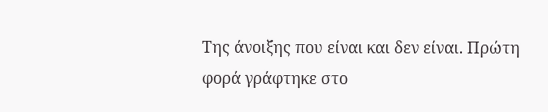Tης άνοιξης που είναι και δεν είναι. Πρώτη φορά γράφτηκε στο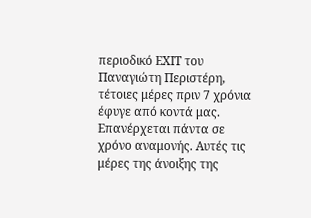περιοδικό ΕΧΙΤ του Παναγιώτη Περιστέρη, τέτοιες μέρες πριν 7 χρόνια έφυγε από κοντά μας. Επανέρχεται πάντα σε χρόνο αναμονής. Αυτές τις μέρες της άνοιξης της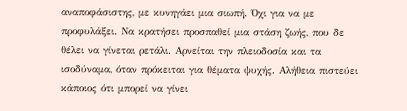αναποφάσιστης, με κυνηγάει μια σιωπή. Όχι για να με προφυλάξει. Να κρατήσει προσπαθεί μια στάση ζωής, που δε θέλει να γίνεται ρετάλι. Αρνείται την πλειοδοσία και τα ισοδύναμα, όταν πρόκειται για θέματα ψυχής. Αλήθεια πιστεύει κάποιος ότι μπορεί να γίνει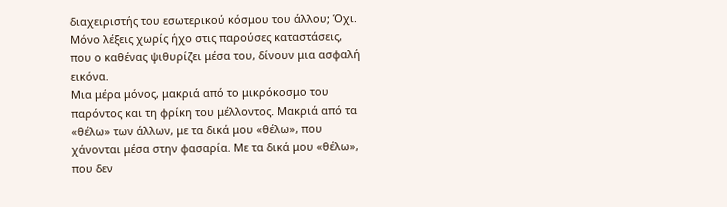διαχειριστής του εσωτερικού κόσμου του άλλου; Όχι. Μόνο λέξεις χωρίς ήχο στις παρούσες καταστάσεις, που ο καθένας ψιθυρίζει μέσα του, δίνουν μια ασφαλή εικόνα.
Μια μέρα μόνος, μακριά από το μικρόκοσμο του παρόντος και τη φρίκη του μέλλοντος. Μακριά από τα «θέλω» των άλλων, με τα δικά μου «θέλω», που χάνονται μέσα στην φασαρία. Με τα δικά μου «θέλω», που δεν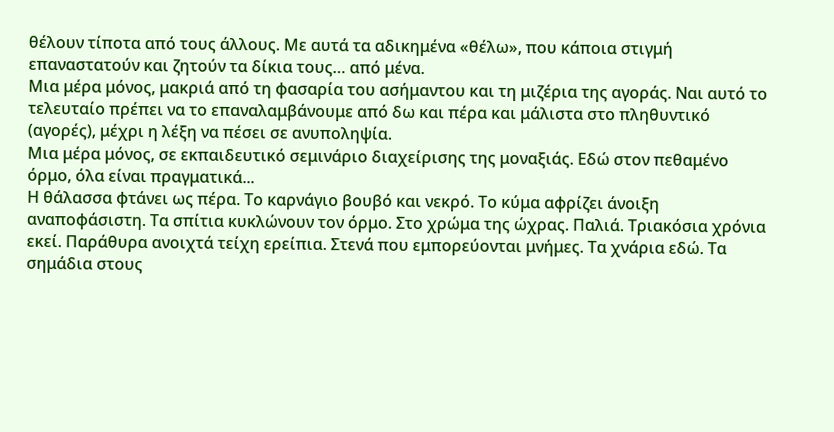θέλουν τίποτα από τους άλλους. Με αυτά τα αδικημένα «θέλω», που κάποια στιγμή επαναστατούν και ζητούν τα δίκια τους… από μένα.
Μια μέρα μόνος, μακριά από τη φασαρία του ασήμαντου και τη μιζέρια της αγοράς. Ναι αυτό το τελευταίο πρέπει να το επαναλαμβάνουμε από δω και πέρα και μάλιστα στο πληθυντικό (αγορές), μέχρι η λέξη να πέσει σε ανυποληψία.
Μια μέρα μόνος, σε εκπαιδευτικό σεμινάριο διαχείρισης της μοναξιάς. Εδώ στον πεθαμένο όρμο, όλα είναι πραγματικά...
Η θάλασσα φτάνει ως πέρα. Το καρνάγιο βουβό και νεκρό. Το κύμα αφρίζει άνοιξη αναποφάσιστη. Τα σπίτια κυκλώνουν τον όρμο. Στο χρώμα της ώχρας. Παλιά. Τριακόσια χρόνια εκεί. Παράθυρα ανοιχτά τείχη ερείπια. Στενά που εμπορεύονται μνήμες. Τα χνάρια εδώ. Τα σημάδια στους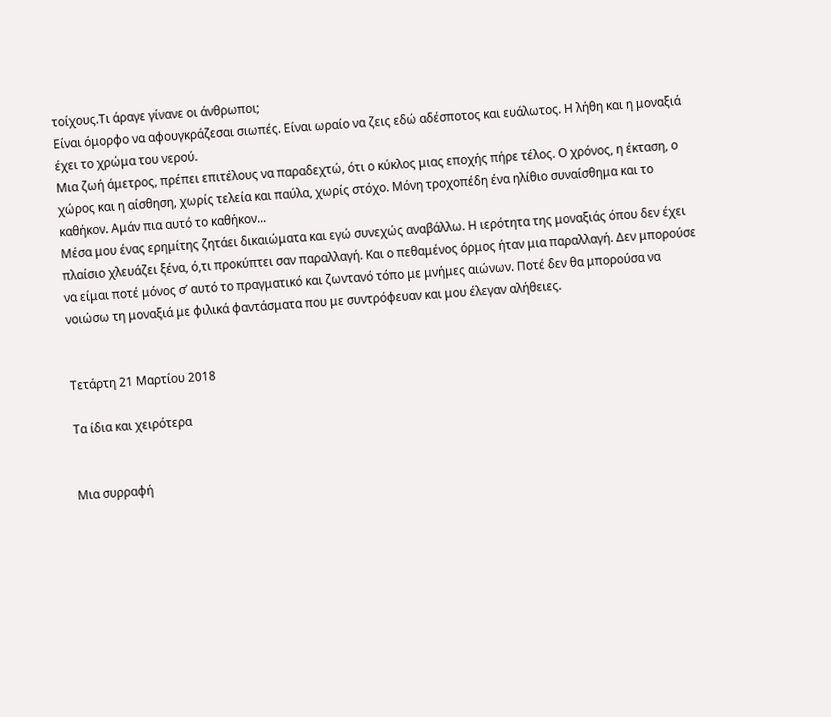τοίχους.Τι άραγε γίνανε οι άνθρωποι;
Είναι όμορφο να αφουγκράζεσαι σιωπές. Είναι ωραίο να ζεις εδώ αδέσποτος και ευάλωτος. Η λήθη και η μοναξιά έχει το χρώμα του νερού.
Μια ζωή άμετρος, πρέπει επιτέλους να παραδεχτώ, ότι ο κύκλος μιας εποχής πήρε τέλος. Ο χρόνος, η έκταση, ο χώρος και η αίσθηση, χωρίς τελεία και παύλα, χωρίς στόχο. Μόνη τροχοπέδη ένα ηλίθιο συναίσθημα και το καθήκον. Αμάν πια αυτό το καθήκον...
Μέσα μου ένας ερημίτης ζητάει δικαιώματα και εγώ συνεχώς αναβάλλω. Η ιερότητα της μοναξιάς όπου δεν έχει πλαίσιο χλευάζει ξένα, ό,τι προκύπτει σαν παραλλαγή. Και ο πεθαμένος όρμος ήταν μια παραλλαγή. Δεν μπορούσε να είμαι ποτέ μόνος σ’ αυτό το πραγματικό και ζωντανό τόπο με μνήμες αιώνων. Ποτέ δεν θα μπορούσα να νοιώσω τη μοναξιά με φιλικά φαντάσματα που με συντρόφευαν και μου έλεγαν αλήθειες.


Τετάρτη 21 Μαρτίου 2018

Τα ίδια και χειρότερα


Μια συρραφή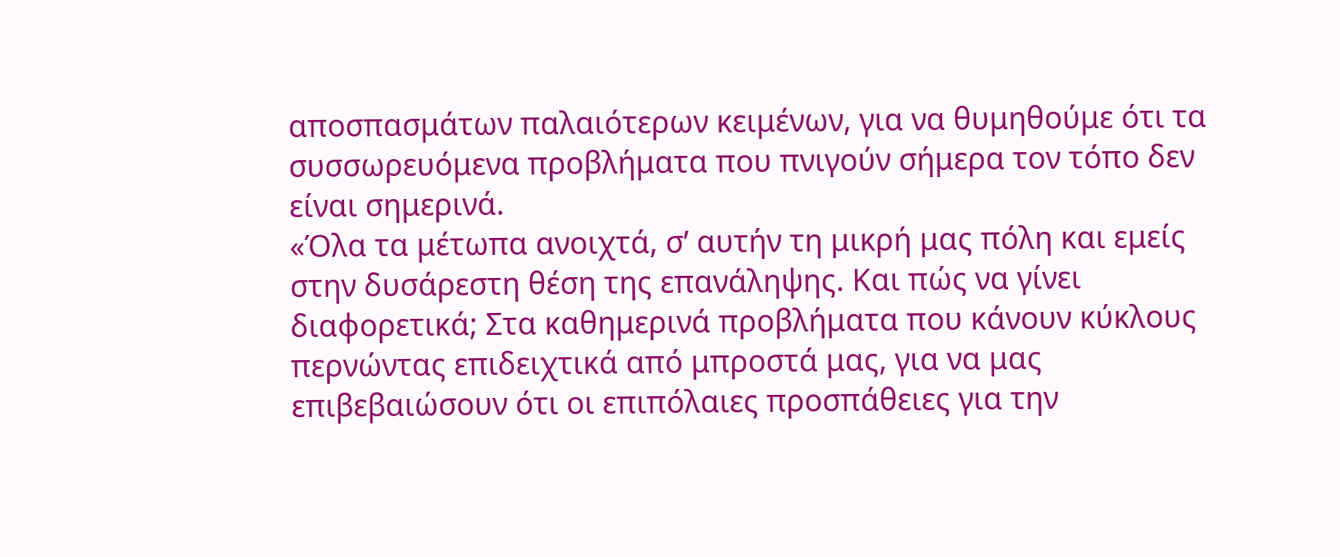αποσπασμάτων παλαιότερων κειμένων, για να θυμηθούμε ότι τα συσσωρευόμενα προβλήματα που πνιγούν σήμερα τον τόπο δεν είναι σημερινά.
«Όλα τα μέτωπα ανοιχτά, σ’ αυτήν τη μικρή μας πόλη και εμείς στην δυσάρεστη θέση της επανάληψης. Και πώς να γίνει διαφορετικά; Στα καθημερινά προβλήματα που κάνουν κύκλους περνώντας επιδειχτικά από μπροστά μας, για να μας επιβεβαιώσουν ότι οι επιπόλαιες προσπάθειες για την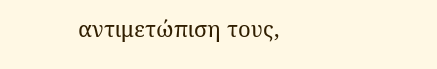αντιμετώπιση τους,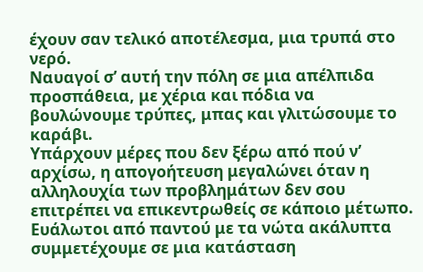έχουν σαν τελικό αποτέλεσμα, μια τρυπά στο νερό.
Ναυαγοί σ’ αυτή την πόλη σε μια απέλπιδα προσπάθεια, με χέρια και πόδια να βουλώνουμε τρύπες, μπας και γλιτώσουμε το καράβι.
Υπάρχουν μέρες που δεν ξέρω από πού ν’ αρχίσω, η απογοήτευση μεγαλώνει όταν η αλληλουχία των προβλημάτων δεν σου επιτρέπει να επικεντρωθείς σε κάποιο μέτωπο. Ευάλωτοι από παντού με τα νώτα ακάλυπτα συμμετέχουμε σε μια κατάσταση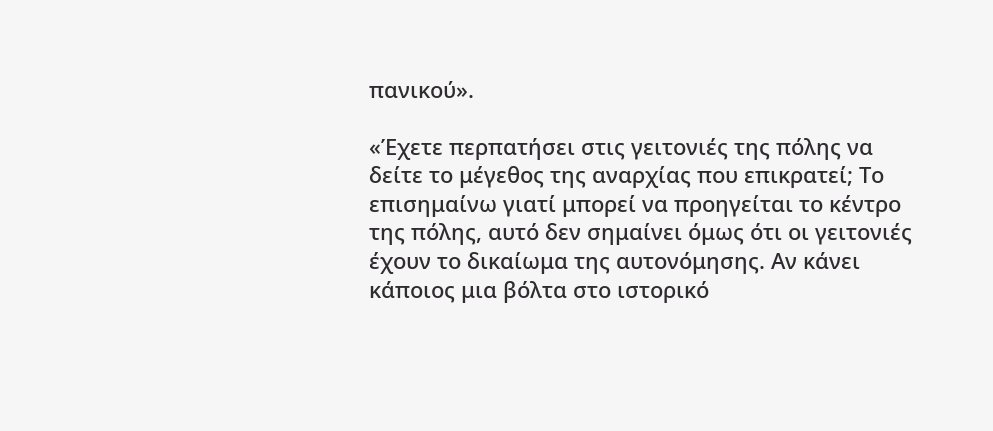πανικού».

«Έχετε περπατήσει στις γειτονιές της πόλης να δείτε το μέγεθος της αναρχίας που επικρατεί; Το επισημαίνω γιατί μπορεί να προηγείται το κέντρο της πόλης, αυτό δεν σημαίνει όμως ότι οι γειτονιές έχουν το δικαίωμα της αυτονόμησης. Αν κάνει κάποιος μια βόλτα στο ιστορικό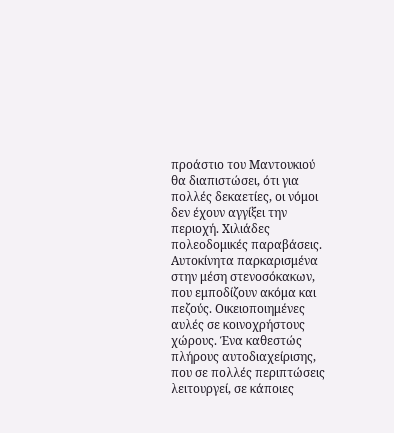προάστιο του Μαντουκιού θα διαπιστώσει, ότι για πολλές δεκαετίες, οι νόμοι δεν έχουν αγγίξει την περιοχή. Χιλιάδες πολεοδομικές παραβάσεις. Αυτοκίνητα παρκαρισμένα στην μέση στενοσόκακων, που εμποδίζουν ακόμα και πεζούς. Οικειοποιημένες αυλές σε κοινοχρήστους χώρους. Ένα καθεστώς πλήρους αυτοδιαχείρισης, που σε πολλές περιπτώσεις λειτουργεί, σε κάποιες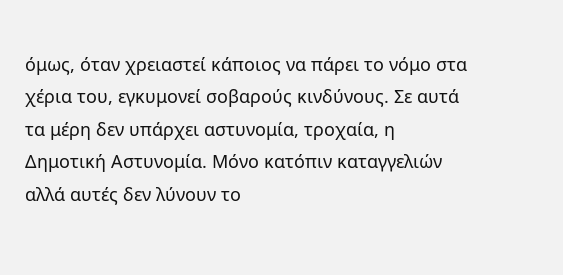όμως, όταν χρειαστεί κάποιος να πάρει το νόμο στα χέρια του, εγκυμονεί σοβαρούς κινδύνους. Σε αυτά τα μέρη δεν υπάρχει αστυνομία, τροχαία, η Δημοτική Αστυνομία. Μόνο κατόπιν καταγγελιών αλλά αυτές δεν λύνουν το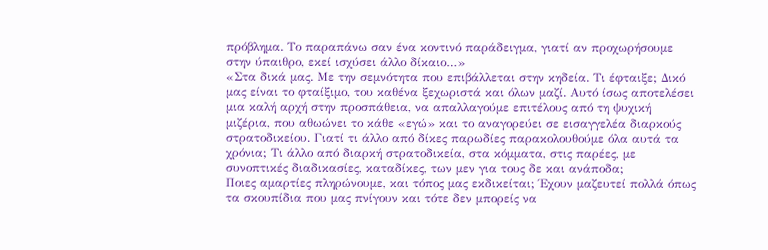πρόβλημα. Το παραπάνω σαν ένα κοντινό παράδειγμα, γιατί αν προχωρήσουμε στην ύπαιθρο, εκεί ισχύσει άλλο δίκαιο…»
«Στα δικά μας. Με την σεμνότητα που επιβάλλεται στην κηδεία. Τι έφταιξε; Δικό μας είναι το φταίξιμο, του καθένα ξεχωριστά και όλων μαζί. Αυτό ίσως αποτελέσει μια καλή αρχή στην προσπάθεια, να απαλλαγούμε επιτέλους από τη ψυχική μιζέρια, που αθωώνει το κάθε «εγώ» και το αναγορεύει σε εισαγγελέα διαρκούς στρατοδικείου. Γιατί τι άλλο από δίκες παρωδίες παρακολουθούμε όλα αυτά τα χρόνια; Τι άλλο από διαρκή στρατοδικεία, στα κόμματα, στις παρέες, με συνοπτικές διαδικασίες, καταδίκες, των μεν για τους δε και ανάποδα;
Ποιες αμαρτίες πληρώνουμε, και τόπος μας εκδικείται; Έχουν μαζευτεί πολλά όπως τα σκουπίδια που μας πνίγουν και τότε δεν μπορείς να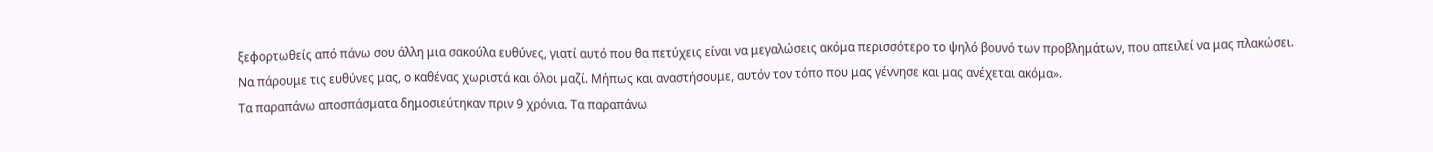ξεφορτωθείς από πάνω σου άλλη μια σακούλα ευθύνες, γιατί αυτό που θα πετύχεις είναι να μεγαλώσεις ακόμα περισσότερο το ψηλό βουνό των προβλημάτων, που απειλεί να μας πλακώσει.
Να πάρουμε τις ευθύνες μας, ο καθένας χωριστά και όλοι μαζί. Μήπως και αναστήσουμε, αυτόν τον τόπο που μας γέννησε και μας ανέχεται ακόμα».
Τα παραπάνω αποσπάσματα δημοσιεύτηκαν πριν 9 χρόνια. Τα παραπάνω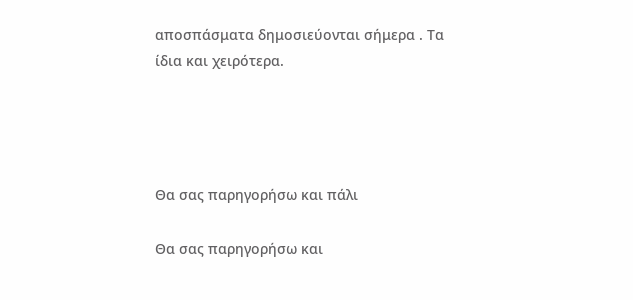αποσπάσματα δημοσιεύονται σήμερα . Τα ίδια και χειρότερα.




Θα σας παρηγορήσω και πάλι

Θα σας παρηγορήσω και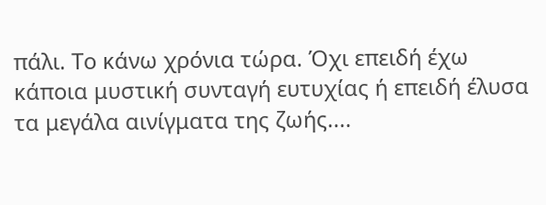πάλι. Το κάνω χρόνια τώρα. Όχι επειδή έχω κάποια μυστική συνταγή ευτυχίας ή επειδή έλυσα τα μεγάλα αινίγματα της ζωής....